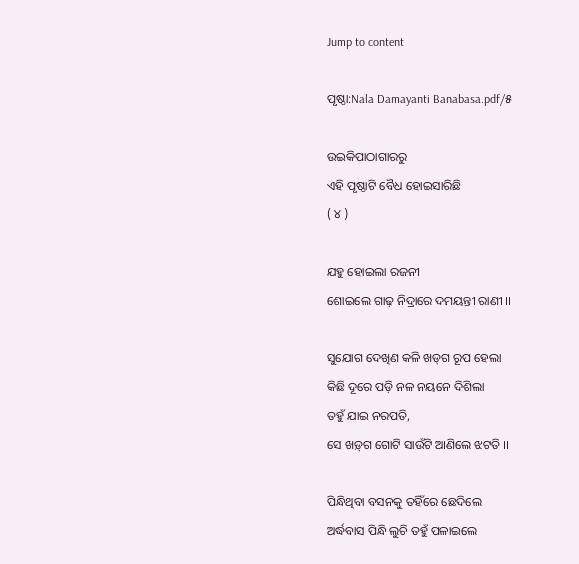Jump to content

ପୃଷ୍ଠା:Nala Damayanti Banabasa.pdf/୫

ଉଇକିପାଠାଗାର‌ରୁ
ଏହି ପୃଷ୍ଠାଟି ବୈଧ ହୋଇସାରିଛି
( ୪ )

ଯ‌ହୁ ହୋଇଲା ରଜନୀ
ଶୋଇଲେ ଗାଢ଼ ନିଦ୍ରାରେ ଦମୟନ୍ତୀ ରାଣୀ ।।

ସୁଯୋଗ ଦେଖିଣ କଳି ଖଡ୍‌ଗ ରୂପ ହେଲା
କିଛି ଦୂରେ ପଡ଼ି ନଳ ନୟନେ ଦିଶିଲା
ତ‌ହୁଁ ଯାଇ ନରପତି,
ସେ ଖଡ଼୍‌ଗ ଗୋଟି ସାଉଁଟି ଆଣିଲେ ଝଟତି ।।

ପିନ୍ଧିଥିବା ବସନ‌କୁ ତ‌ହିଁରେ ଛେଦିଲେ
ଅର୍ଦ୍ଧବାସ ପିନ୍ଧି ଲୁଚି ତ‌ହୁଁ ପଳାଇଲେ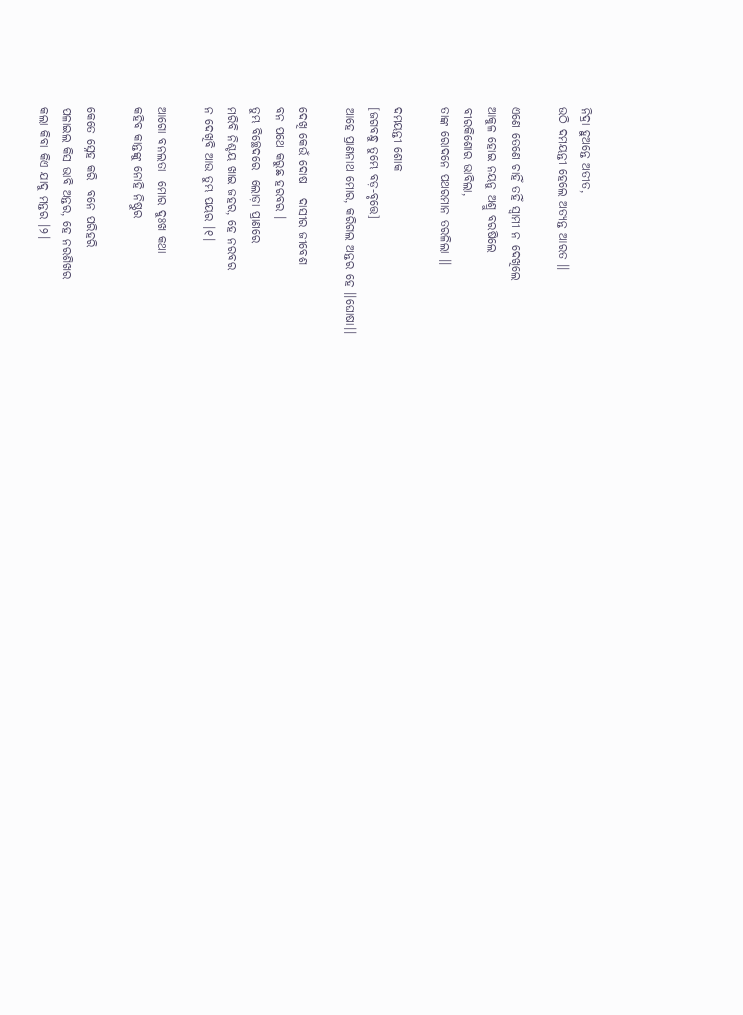ନିଦ୍ରା ହୁଅନ୍ତେ ଅତୀତ,
ଉଠି ଦମୟନ୍ତୀ ହେଲେ ଅତ୍ୟନ୍ତ ଆରତ ।।

ଏଣେ ତେଣେ ଚାହିଁ ତ‌ହିଁ ସ୍ୱାମୀ ନ ଦେଖିଲେ
ଆକୁଳ ହୋଇ ନୟନୁ ଅଶ୍ରୁ ବରଷିଲେ
ବୀରକିଶୋର ଭାବିଲା,
ତାଙ୍କ ରୋଦନେ ପଥରମାନ ତରଳିଲା ।।

ଦମୟନ୍ତୀ ଶୋକ
[ଜଗବନ୍ଧୁ ତୁମ୍ଭେ ବଡ଼-ବୃତ୍ତେ]
ଆହେ ପ୍ରାଣନାଥ ମୋର, କରିଗଲ ଅନ୍ତର ହେ ।।ଘୋଷା।।

ଦେଖି କେଉଁ ଦୋଷ   ଦାସୀର ଜୀବେଶ
ବନ ପଥେ କରୁଛ ହରବର ।
ତୁମ୍ଭ ବିଚ୍ଛେଦରେ  ଲୋଡ଼ା ପ୍ରାଣରେ
ମରିବି ନିଶ୍ଚୟ ଖାଇ ଜ‌ହର, ହେ ନରବର
ନ ଦେଖିବି ଆଉ ତୁମ୍ଭ ପୟର ।୧।

ଆଗୋ ବନଲତା  ମୋର ଦୁଃଖ କଥା
କ‌ହିବ କାନ୍ତଙ୍କୁ ନୋହି ନିଷ୍ଠୁର

କେତେ ସ୍ନେହ କରି  ବନେ ପରିହରି
ପଳାଇଲ କିସ ଭାବି ଅନ୍ତର, ହେ ନରଶିଖର
କଲା କିବା କିଏ ଯାଦୁ ମନ୍ତର ।୨।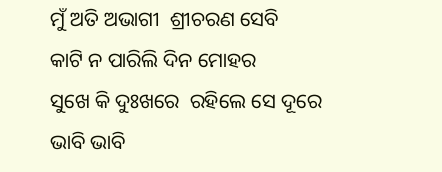ମୁଁ ଅତି ଅଭାଗୀ  ଶ୍ରୀଚରଣ ସେବି
କାଟି ନ ପାରିଲି ଦିନ ମୋହର
ସୁଖେ କି ଦୁଃଖରେ  ରହିଲେ ସେ ଦୂରେ
ଭାବି ଭାବି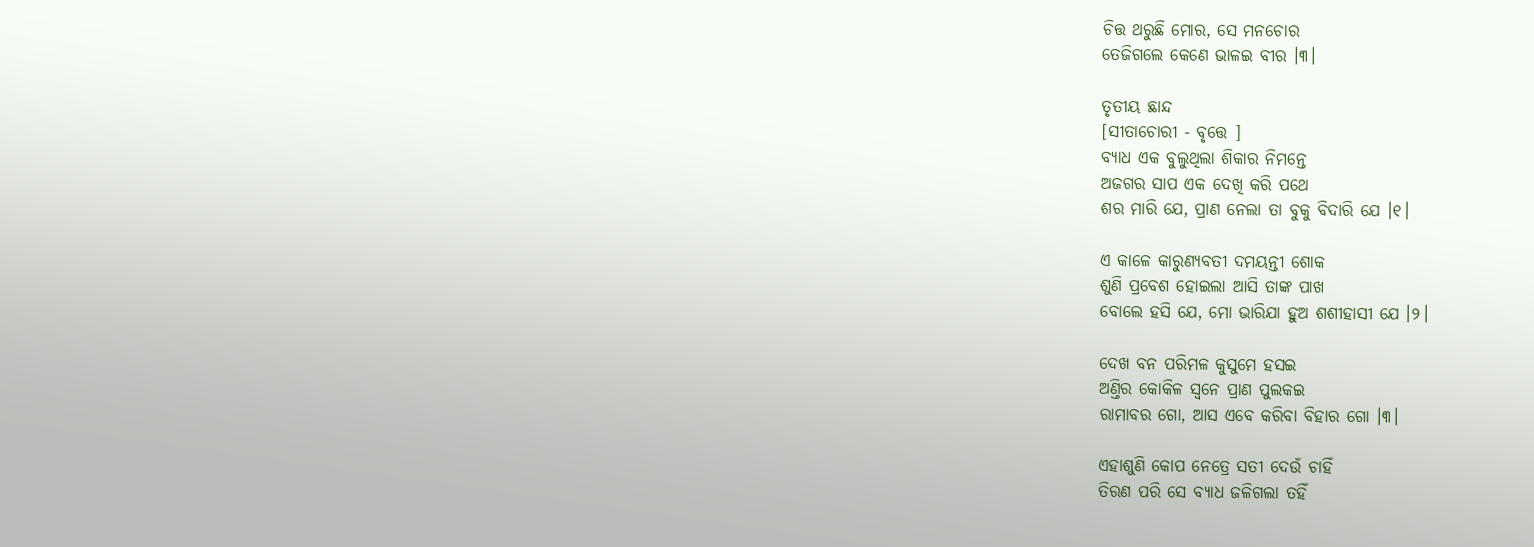ଚିତ୍ତ ଥରୁଛି ମୋର, ସେ ମନ‌ଚୋର
ତେଜିଗଲେ କେଣେ ଭାଳଇ ବୀର ।୩।

ତୃତୀୟ ଛାନ୍ଦ
[ସୀତାଚୋରୀ - ବୃତ୍ତେ ]
ବ୍ୟାଧ ଏକ ବୁଲୁଥିଲା ଶିକାର ନିମନ୍ତେ
ଅଜଗର ସାପ ଏକ ଦେଖି କରି ପଥେ
ଶର ମାରି ଯେ, ପ୍ରାଣ ନେଲା ତା ବୁକୁ ବିଦାରି ଯେ ।୧।

ଏ କାଳେ କାରୁଣ୍ୟବତୀ ଦମୟନ୍ତୀ ଶୋକ
ଶୁଣି ପ୍ରବେଶ ହୋଇଲା ଆସି ତାଙ୍କ ପାଖ
ବୋଲେ ହସି ଯେ, ମୋ ଭାରିଯା ହୁଅ ଶଶୀହାସୀ ଯେ ।୨।

ଦେଖ ବନ ପରିମଳ କୁସୁମେ ହସଇ
ଅଣ୍ତିର କୋକିଳ ସ୍ୱନେ ପ୍ରାଣ ପୁଲକଇ
ରାମାବର ଗୋ, ଆସ ଏବେ କରିବା ବିହାର ଗୋ ।୩।

ଏହାଶୁଣି କୋପ ନେତ୍ରେ ସତୀ ଦେଉଁ ଚାହିଁ
ତିରଣ ପରି ସେ ବ୍ୟାଧ ଜଳିଗଲା ତ‌ହିଁ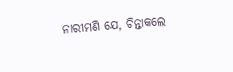ନାରୀମଣି ଯେ, ଚିନ୍ତାକଲେ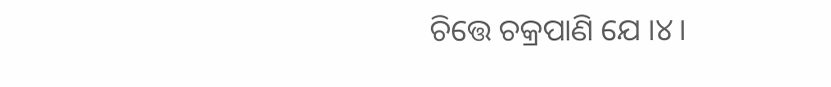ଚିତ୍ତେ ଚକ୍ରପାଣି ଯେ ।୪।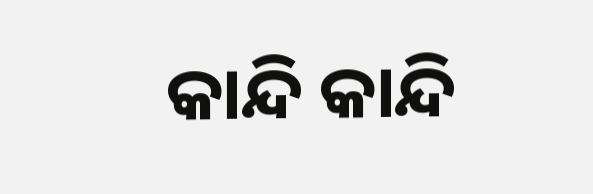କାନ୍ଦି କାନ୍ଦି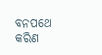ବନପଥେ କରିଣ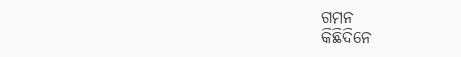ଗମନ
କିଛିଦିନେ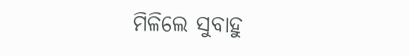ମିଳିଲେ ସୁବାହୁ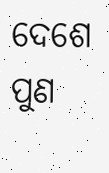ଦେଶେ ପୁଣ